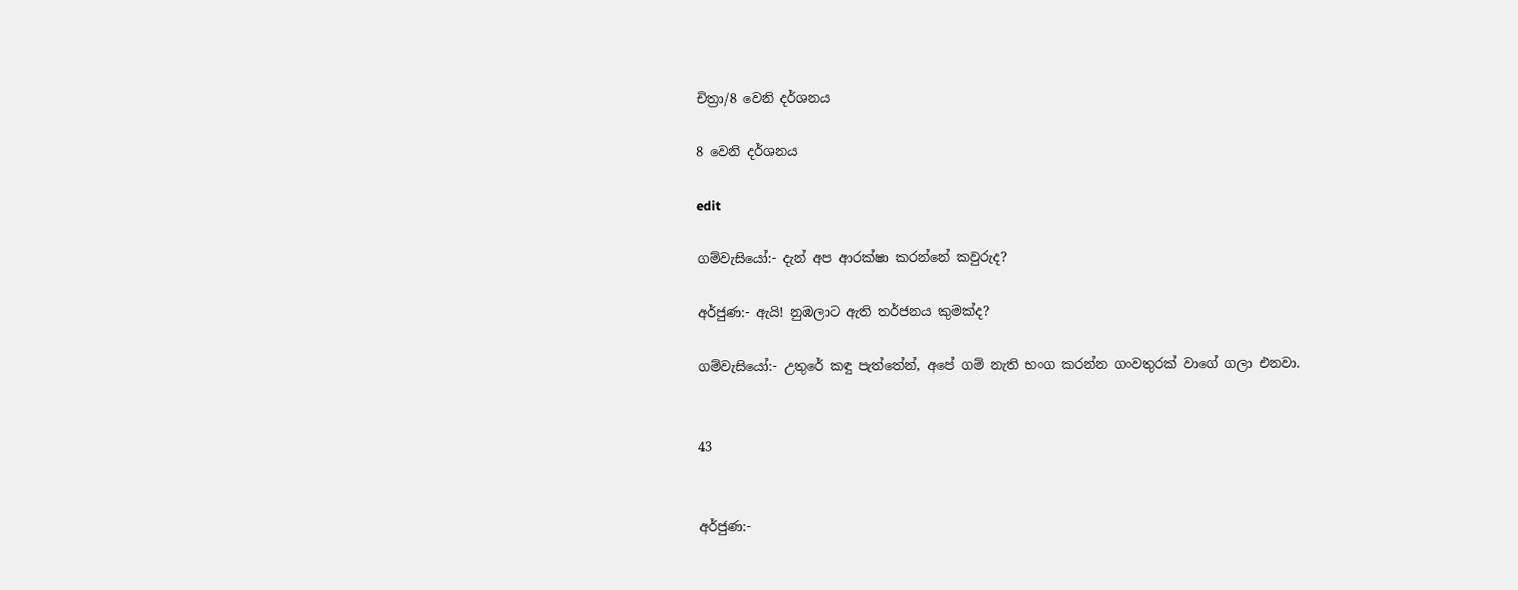චිත්‍රා/8 වෙනි දර්ශනය

8 වෙනි දර්ශනය

edit

ගම්වැසියෝ:- දැන් අප ආරක්ෂා කරන්නේ කවුරුද?

අර්ජුණ:- ඇයි! නුඹලාට ඇති තර්ජනය කුමක්ද?

ගම්වැසියෝ:- උතුරේ කඳු පැත්තේන්, අපේ ගම් නැති භංග කරන්න ගංවතුරක් වාගේ ගලා එනවා.


43


අර්ජුණ:-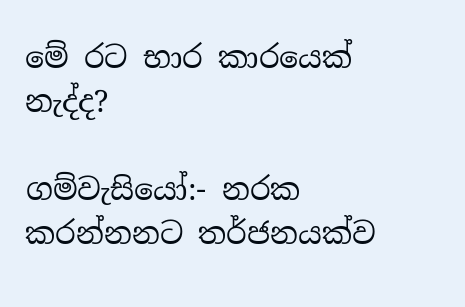මේ රට භාර කාරයෙක් නැද්ද?

ගම්වැසි‍යෝ:- නරක කරන්නනට තර්ජනයක්ව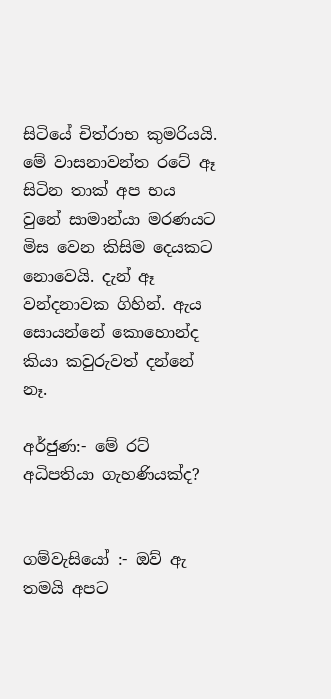සිටි‍යේ චිත්රාභ කුමරියයි. මේ වාසනාවන්ත රටේ ඈ සිටින තාක් අප භය වුනේ සාමාන්යා මරණයට මිස වෙන කිසිම දෙයකට නොවෙයි. දැන් ඈ වන්දනාවක ගිහින්. ඇය සොයන්නේ කොහොන්ද කියා කවුරුවත් දන්නේ නෑ.

අර්ජුණ:- මේ රට් අධිපතියා ගැහණියක්ද?


ගම්වැසි‍යෝ :- ඔව් ඇ තමයි අපට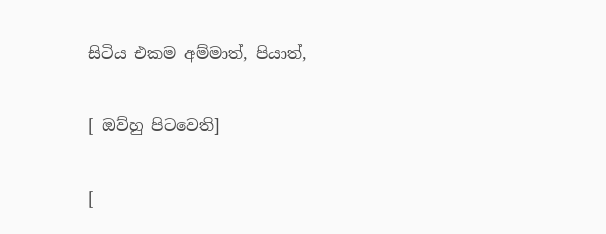සිටිය එකම අම්මාත්, පියාත්,


[ ඔව්හු පිටවෙති]


[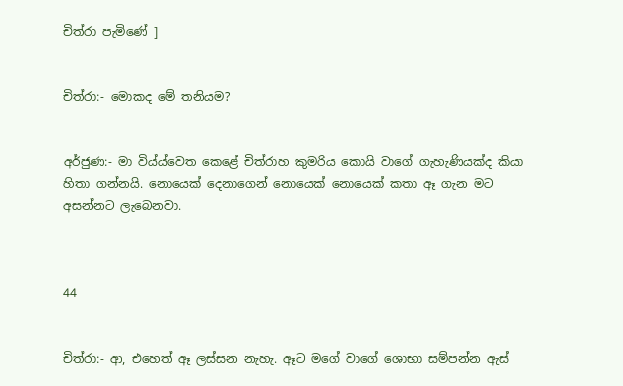චිත්රා පැමිණේ ]


චිත්රා:- මොකද මේ තනියම?


අර්ජුණ:- මා විය්ය්වෙත කෙළේ චිත්රාහ කුමරිය කොයි වාගේ ගැහැණියක්ද කියා හිතා ගන්නයි. නොයෙක් දෙනාගෙන් නොයෙක් නොයෙක් කතා ඈ ගැන මට අසන්නට ලැබෙනවා.



44


චිත්රා:- ආ, එහෙත් ඈ ලස්සන නැහැ. ඈට මගේ වාගේ ශොභා සම්පන්න ඇස්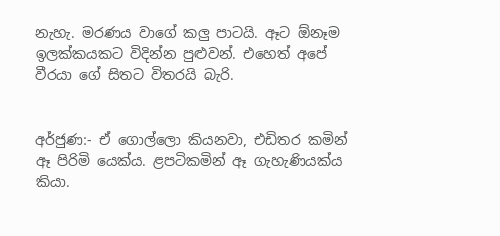නැහැ. මරණය වාගේ කලු පාටයි. ඈට ඕනෑම ඉලක්කයකට විදින්න පුළුවන්. එහෙත් අපේ වීරයා ගේ සිතට විතරයි බැරි.


අර්ජුණ:- ඒ ගොල්ලො කියනවා, එඩිතර කමින් ඈ පිරිමි යෙක්ය. ළපටිකමින් ඈ ගැහැණියක්ය කියා.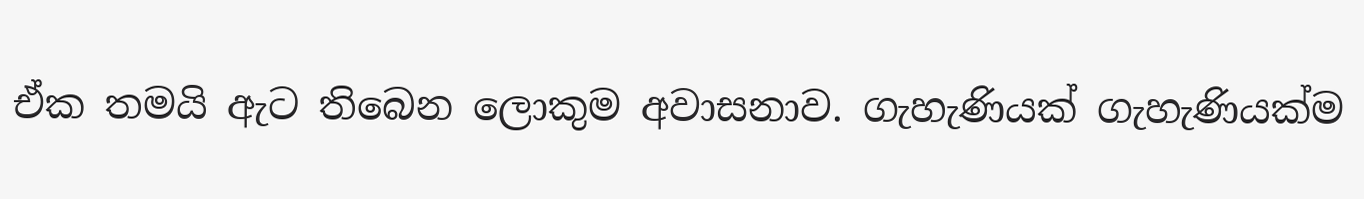ඒක තමයි ඇට තිබෙන ලොකුම අවාසනාව. ගැහැණියක් ගැහැණියක්ම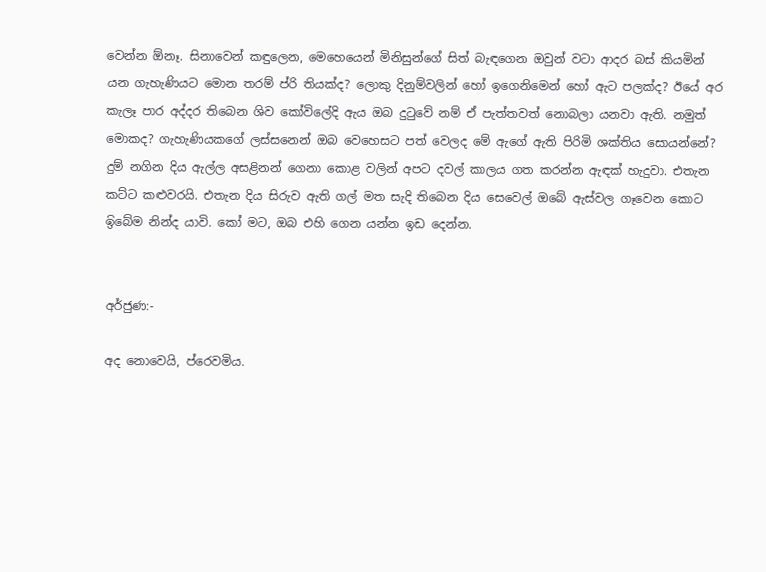වෙන්න ඕනෑ. සිනාවෙන් කඳුලෙන, මෙහෙයෙන් මිනිසුන්ගේ සිත් බැඳගෙන ඔවුන් වටා ආදර බස් කියමින් යන ගැහැණියට මොන තරම් ප්රි තියක්ද? ලොකු දිනුම්වලින් හෝ ඉගෙනිමෙන් හෝ ඇට පලක්ද? ඊයේ අර කැලෑ පාර අද්දර තිබෙන ශිව කෝවිලේදි ඇය ඔබ දුටුවේ නම් ඒ පැත්තවත් නොබලා යනවා ඇති. නමුත් මොකද? ගැහැණියකගේ ලස්සනෙන් ඔබ වෙහෙසට පත් වෙලද මේ ඇගේ ඇති පිරිමි ශක්තිය සොයන්නේ? දුම් නගින දිය ඇල්ල අසළිනන් ගෙනා කොළ වලින් අපට දවල් කාලය ගත කරන්න ඇඳක් හැදුවා. එතැන කට්ට කළුවරයි. එතැන දිය සිරුව ඇති ගල් මත සැදි තිබෙන දිය සෙවෙල් ඔබේ ඇස්වල ගෑවෙන කොට ඉ‍ිබේම නින්ද යාවි. කෝ මට, ඔබ එහි ගෙන යන්න ඉඩ දෙන්න.


අර්ජුණ:-

අද නොවෙයි, ප්රෙවමිය.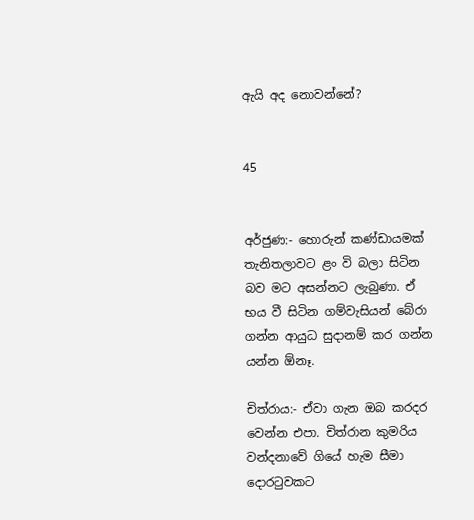ඇයි අද නොවන්නේ?


45


අර්ජුණ:- හොරුන් කණ්ඩායමක් තැනිතලාවට ළං වි බලා සිටින බව මට අසන්නට ලැබුණා. ඒ භය වී සිටින ගම්වැසියන් බේරා ගන්න ආයුධ සුදානම් කර ගන්න යන්න ඕනෑ.

චිත්රාය:- ඒවා ගැන ඔබ කරදර වෙන්න එපා. චිත්රාන කුමරිය වන්දනාවේ ගියේ හැම සීමා දොරටුවකට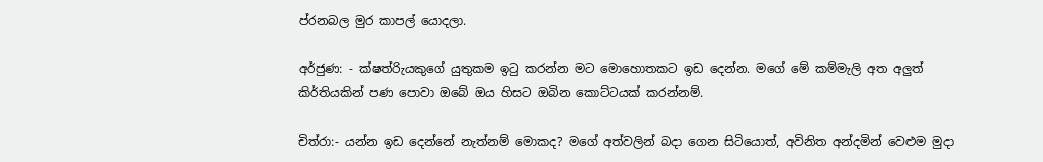ප්රනබල මුර කාපල් යොදලා.

අර්ජුණ: - ක්ෂත්රිැයකුගේ යුතුකම ඉටු කරන්න මට මොහොතකට ඉඩ දෙන්න. මගේ මේ කම්මැලි අත අලුත් කිර්තියකින් පණ පොවා ඔබේ ඔය හිසට ඔබින කොට්ටයක් කරන්නම්.

චිත්රා:- යන්න ඉඩ දෙන්නේ නැත්නම් මොකද? මගේ අත්වලින් බදා ගෙන සිටියොත්, අවිනිත අන්දමින් වෙළුම මුදා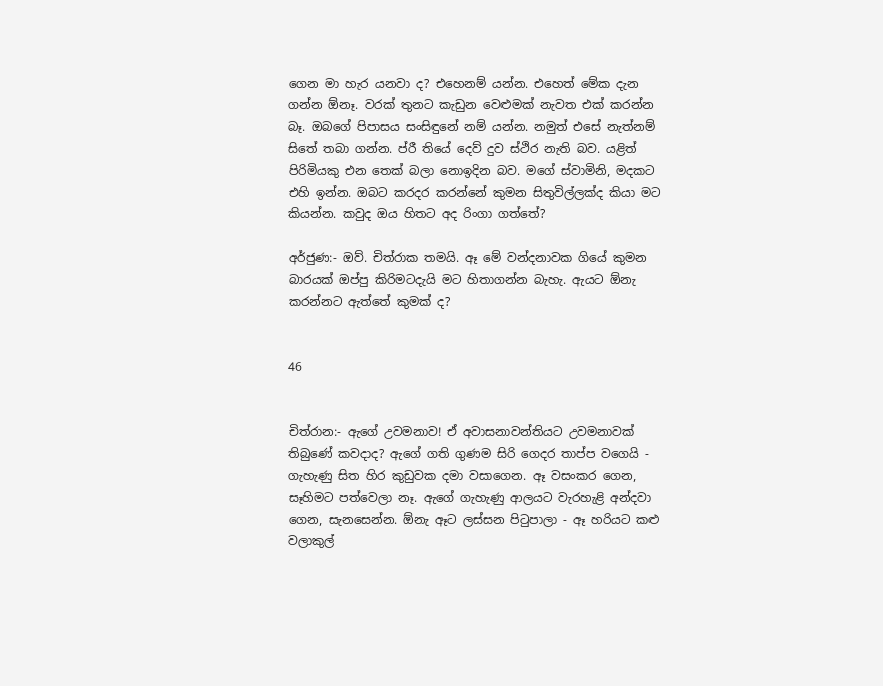ගෙන මා හැර යනවා ද? එහෙනම් යන්න. එහෙත් මේක දැන ගන්න ඕනෑ. වරක් තුනට කැඩුන වෙළුමක් නැවත එක් කරන්න බෑ. ඔබගේ පිපාසය සංසිඳුනේ නම් යන්න. නමුත් එසේ නැත්නම් සිතේ තබා ගන්න. ප්රී තියේ දෙව් දුව ස්ථිර නැති බව. යළිත් පිරිමියකු එන තෙක් බලා නොඉදින බව. මගේ ස්වාමිනි, මදකට එහි ඉන්න. ඔබට කරදර කරන්නේ කුමන සිතුවිල්ලක්ද කියා මට කියන්න. කවුද ඔය හිතට අද රිංගා ගත්තේ?

අර්ජුණ:- ඔව්. චිත්රාක තමයි. ඈ මේ වන්දනාවක ගියේ කුමන බාරයක් ඔප්පු කිරිමටදැයි මට‍ හිතාගන්න බැහැ. ඇයට ඕනැ කරන්නට ඇත්තේ කුමක් ද?


46


චිත්රාන:- ඇගේ උවමනාව! ඒ අවාසනාවන්තියට උවමනාවක් තිබුණේ කවදාද? ඇගේ ගති ගුණම සිරි ගෙදර තාප්ප වගෙයි - ගැහැණු සිත හිර කුඩුවක දමා වසාගෙන. ඈ වසංකර ගෙන, සෑහිමට පත්වෙලා නෑ. ඇගේ ගැහැණු ආලයට වැරහැළි අන්දවා ගෙන, සැනසෙන්න. ඕනැ ඈට ලස්සන පිටුපාලා - ඈ හරියට කළු වලාකුල්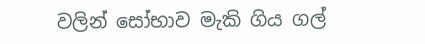වලින් සෝභාව මැකි ගිය ගල්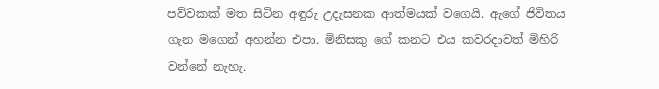පව්වකක් මත සිටින අඳුරු උදැසනක ආත්මයක් වගෙයි. ඇගේ ජිවිතය ගැන මගෙන් අහන්න එපා. මිනිසකු ගේ කනට එය කවරදාවත් මිහිරි වන්නේ නැහැ.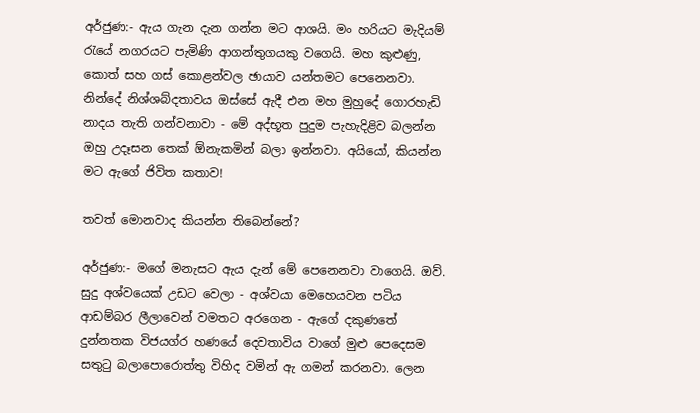අර්ජුණ:- ඇය ගැන දැන ගන්න මට ආශයි. මං හරියට මැදියම් රැයේ නගරයට පැමිණි ආගන්තුගයකු වගෙයි. මහ කුළුණු, කොත් සහ ගස් කොළන්වල ඡායාව යන්තමට පෙනෙනවා. නින්දේ නිශ්ශබ්දතාවය ඔස්සේ ඇදී එන මහ මුහු‍දේ ගොරහැඩි නාදය තැති ගන්වනාවා - මේ අද්භූත පුදුම පැහැදිළිව බලන්න ඔහු උදෑසන තෙක් ඕනැකමින් බලා ඉන්නවා. අයියෝ, කියන්න මට ඇගේ ජිවිත කතාව!

තවත් මොනවාද කියන්න තිබෙන්නේ?

අර්ජුණ:- මගේ මනැසට ඇය දැන් මේ පෙනෙනවා වාගෙයි. ඔව්. සුදු අශ්වයෙක් උඩට වෙලා - අශ්වයා මෙහෙයවන පටිය ආඩම්බර ලීලාවෙන් වමතට අරගෙන - ඇගේ දකුණතේ දුන්නතක විජයග්ර හණයේ දෙවතාවිය වාගේ මුළු පෙ‍දෙසම සතුටු බලාපොරොත්තු විහිද වමින් ඇ ගමන් කරනවා. ලෙන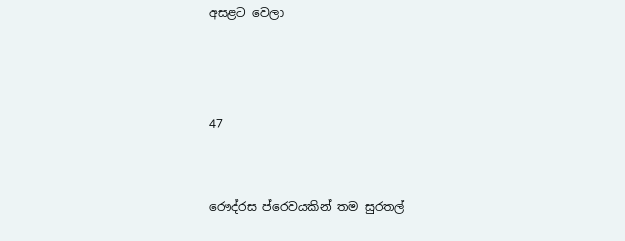අසළට වෙලා



47


රෞද්රස ප්රෙවයකින් තම සුරතල්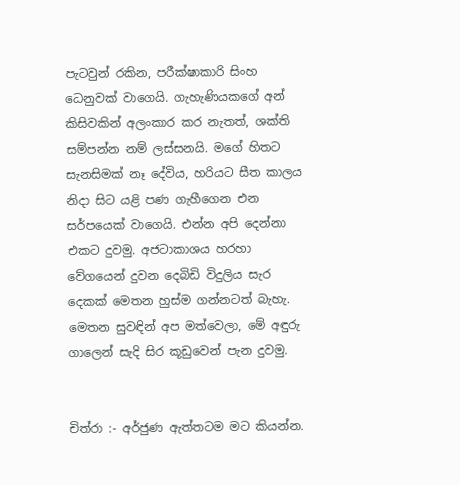පැටවුන් රකින, පරීක්ෂාකාරි සිංහ ධෙනුවක් වාගෙයි. ගැහැණියකගේ අන් කිසිවකින් අලංකාර කර නැතත්, ශක්ති සම්පන්න නම් ලස්සනයි. මගේ හිතට සැනසිමක් නෑ දේවිය, හරියට සීත කාලය නිදා සිට යළි පණ ගැහීගෙන එන සර්පයෙක් වාගෙයි. එන්න අපි දෙන්නා එකට දුවමු. අජටාකාශය හරහා වේගයෙන් දුවන දෙබිඩි විදුලිය සැර දෙකක් මෙතන හුස්ම ගන්නටත් බැහැ. මෙතන සුවඳින් අප මත්වෙලා, මේ අඳුරු ගාලෙන් සැදි සිර කූඩුවෙන් පැන දුවමු.


චිත්රා :- අර්ජුණ ඇත්තටම මට කියන්න.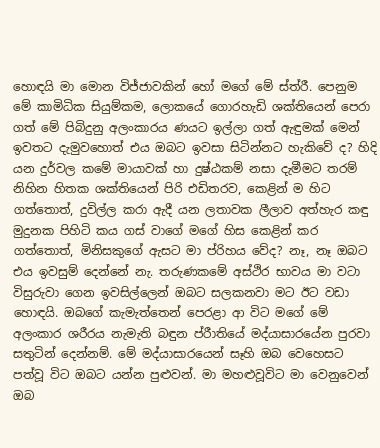හොඳයි මා මොන විජ්ජාවකින් හෝ මගේ මේ ස්ත්රී. පෙනුම මේ කාමිධික සියුම්කම, ලොකයේ ගොරහැඩි ශක්තියෙන් පෙරා ගත් මේ පිබිදුනු අලංකාරය ණයට ඉල්ලා ගත් ඇඳුමක් මෙන් ඉවතට දැමුවහොත් එය ඔබට ඉවසා සිටින්නට හැකිවේ ද? හිදි යන දුර්වල කමේ මායාවක් හා දුෂ්ඨකම් නසා දැමීමට තරම් නිහින හිතක ශක්තියෙන් පිරි එඩිතරව, කෙළින් ම හිට ගත්තොත්, දුවිල්ල කරා ඇදී යන ලතාවක ලීලාව අත්හැර කඳු මුදුනක පිහිටි කය ගස් වාගේ මගේ හිස කෙළින් කර ගත්තොත්, මිනිසකුගේ ඇසට මා ප්රිහය වේද? නෑ, නෑ ඔබට එය ඉවසුම් දෙන්නේ නැ. තරුණකමේ අස්ථිර භාවය මා වටා විසුරුවා ගෙන ඉවසිල්ලෙන් ඔබට සලකනවා මට ඊට වඩා හොඳයි. ඔබගේ කැමැත්තෙන් පෙරළා ආ විට මගේ මේ අලංකාර ශරීරය නැමැති බඳුන ප්රීාතියේ මද්යාසාරයේන පුරවා සතුටින් දෙන්නම්. මේ මද්යාසාරයෙන් සෑහි ඔබ වෙහෙසට පත්වූ විට ඔබට යන්න පුළුවන්. මා මහළුවූවිට මා වෙනුවෙන් ඔබ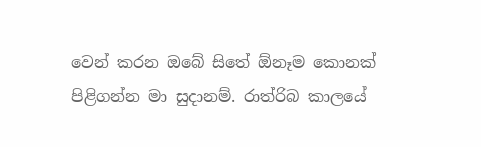වෙන් කරන ඔබේ සිතේ ඕනෑම කොනක් පිළිගන්න මා සුදානම්. රාත්රිබ කාලයේ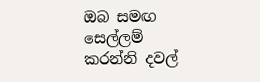ඔබ සමඟ සෙල්ලම් කරන්නි දවල්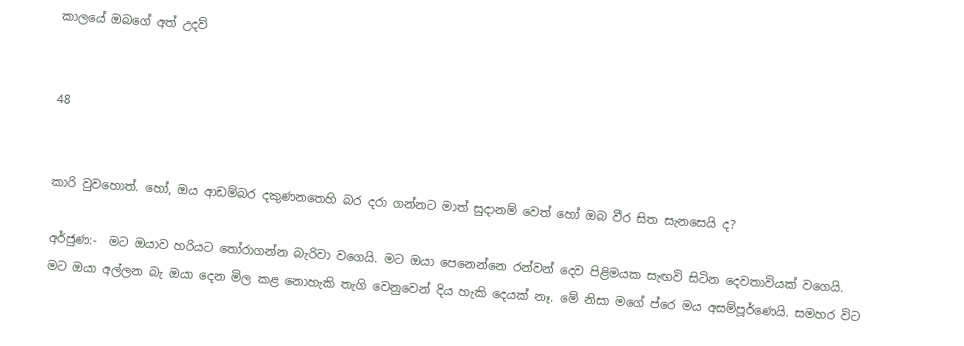කාලයේ ඔබ‍ගේ අත් උදව්


48


කාරි වුවහොත්. හෝ, ඔය ආඩම්බර දකුණනතෙහි බර දරා ගන්නට මාත් සුදානම් වෙත් ‍හෝ ඔබ වීර සිත සැනසෙයි ද?

අර්ජුණ:-  මට ඔයාව හරියට තෝරාගන්න බැරිවා වගෙයි. මට ඔයා පෙනෙන්නෙ රන්වන් දෙව පිළිමයක සැඟවි සිටින දෙවතාවියක් වගෙයි. මට ඔයා අල්ලන බැ ඔයා දෙන මිල කළ නොහැකි තැගි වෙනුවෙන් දිය හැකි දෙයක් නෑ. මේ නිසා මගේ ප්රෙ මය අසම්පූර්ණෙයි. සමහර විට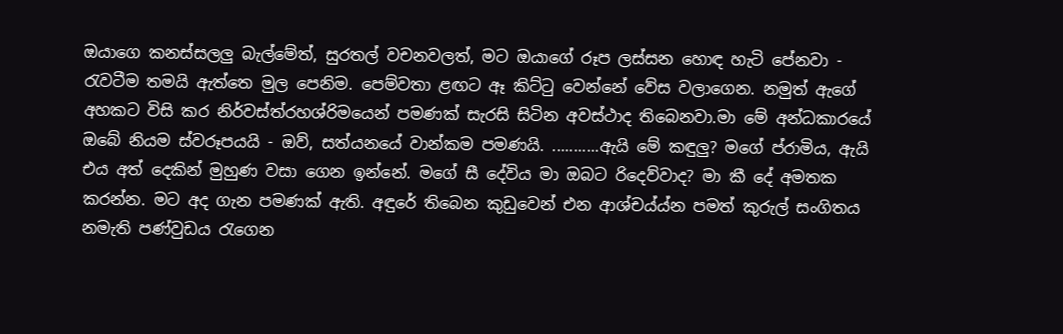ඔයාගෙ කනස්සලලු බැල්මේත්, සුරතල් වචනවලත්, මට ඔයාගේ රූප ලස්සන හොඳ හැටි පේනවා - රැවටීම තමයි ඇත්තෙ මුල පෙනිම. පෙම්වතා ළඟට ඈ කිට්ටු වෙන්නේ වේස වලාගෙන. නමුත් ඇගේ අහකට විසි කර නිර්වස්ත්රහශ්රිමයෙන් පමණක් සැරසි සිටින අවස්ථාද තිබෙනවා.මා මේ අන්ධකාරයේ ඔබේ නියම ස්වරූපයයි - ඔව්, සත්යනයේ වාන්කම පමණයි. ...........ඇයි මේ කඳුලු? මගේ ප්රාමිය, ඇයි එය අත් දෙකින් මුහුණ වසා ගෙන ඉන්නේ. මගේ සී දේවිය මා ඔබට රිදෙව්වාද? මා කී දේ අමතක කරන්න. මට අද ගැන පමණක් ඇති. අඳුරේ තිබෙන කුඩුවෙන් එන ආශ්චය්ය්න පමත් කුරුල් සංගිතය නමැති පණ්වුඩය රැගෙන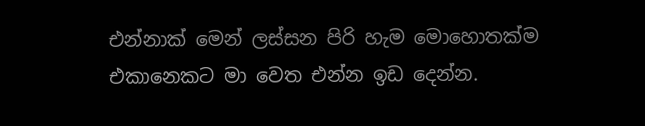එන්නාක් මෙන් ලස්සන පිරි හැම මොහොතක්ම එකානෙකට මා වෙත එන්න ඉඩ දෙන්න.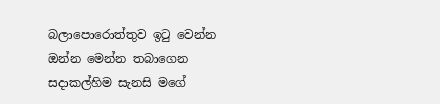බලාපොරොත්තුව ඉටු වෙන්න ඔන්න මෙන්න තබාගෙන සදාකල්හිම සැනසි මගේ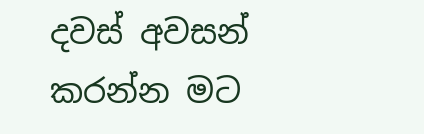දවස් අවසන් කරන්න මට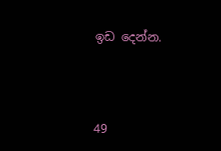ඉඩ දෙන්න.



49